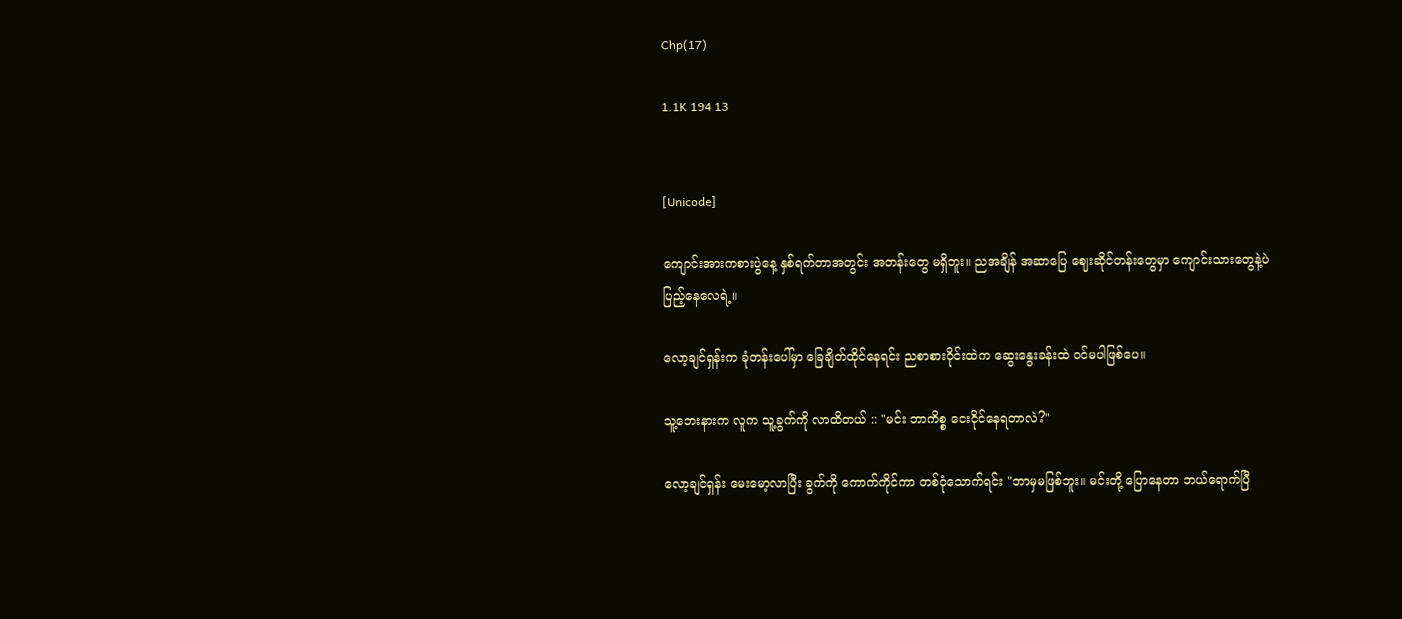Chp(17)

1.1K 194 13


[Unicode]

ကျောင်းအားကစားပွဲနေ့ နှစ်ရက်တာအတွင်း အတန်းတွေ မရှိဘူး။ ညအချိန် အဆာပြေ ဈေးဆိုင်တန်းတွေမှာ ကျောင်းသားတွေနဲ့ပဲ ပြည့်နေလေရဲ့။

လော့ချင်ရှန်းက ခုံတန်းပေါ်မှာ ခြေချိတ်ထိုင်နေရင်း ညစာစားဝိုင်းထဲက ဆွေးနွေးခန်းထဲ ဝင်မပါဖြစ်ပေ။

သူ့ဘေးနားက လူက သူ့ခွက်ကို လာထိတယ် :: "မင်း ဘာကိစ္စ ငေးငိုင်နေရတာလဲ?"

လော့ချင်ရှန်း မေးမော့လာပြီး ခွက်ကို ကောက်ကိုင်ကာ တစ်ငုံသောက်ရင်း "ဘာမှမဖြစ်ဘူး။ မင်းတို့ ပြောနေတာ ဘယ်ရောက်ပြီ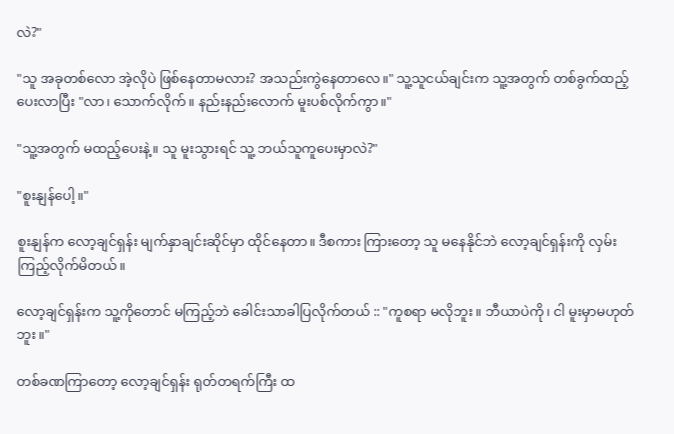လဲ?"

"သူ အခုတစ်လော အဲ့လိုပဲ ဖြစ်နေတာမလား? အသည်းကွဲနေတာလေ။" သူ့သူငယ်ချင်းက သူ့အတွက် တစ်ခွက်ထည့်ပေးလာပြီး "လာ၊ သောက်လိုက်။ နည်းနည်းလောက် မူးပစ်လိုက်ကွာ။"

"သူ့အတွက် မထည့်ပေးနဲ့။ သူ မူးသွားရင် သူ့ ဘယ်သူကူပေးမှာလဲ?"

"စူးနျန်ပေါ့။"

စူးနျန်က လော့ချင်ရှန်း မျက်နှာချင်းဆိုင်မှာ ထိုင်နေတာ။ ဒီစကား ကြားတော့ သူ မနေနိုင်ဘဲ လော့ချင်ရှန်းကို လှမ်းကြည့်လိုက်မိတယ်။

လော့ချင်ရှန်းက သူ့ကိုတောင် မကြည့်ဘဲ ခေါင်းသာခါပြလိုက်တယ် :: "ကူစရာ မလိုဘူး။ ဘီယာပဲကို၊ ငါ မူးမှာမဟုတ်ဘူး။"

တစ်ခဏကြာတော့ လော့ချင်ရှန်း ရုတ်တရက်ကြီး ထ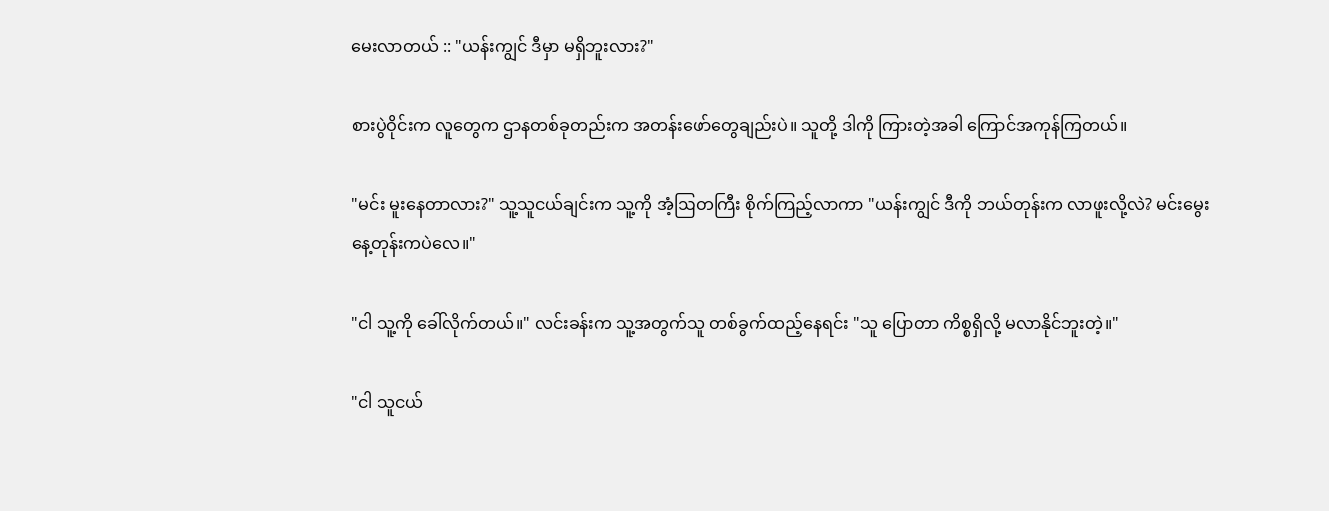မေးလာတယ် :: "ယန်းကျွင် ဒီမှာ မရှိဘူးလား?"

စားပွဲဝိုင်းက လူတွေက ဌာနတစ်ခုတည်းက အတန်းဖော်တွေချည်းပဲ။ သူတို့ ဒါကို ကြားတဲ့အခါ ကြောင်အကုန်ကြတယ်။

"မင်း မူးနေတာလား?" သူ့သူငယ်ချင်းက သူ့ကို အံ့ဩတကြီး စိုက်ကြည့်လာကာ "ယန်းကျွင် ဒီကို ဘယ်တုန်းက လာဖူးလို့လဲ? မင်းမွေးနေ့တုန်းကပဲလေ။"

"ငါ သူ့ကို ခေါ်လိုက်တယ်။" လင်းခန်းက သူ့အတွက်သူ တစ်ခွက်ထည့်နေရင်း "သူ ပြောတာ ကိစ္စရှိလို့ မလာနိုင်ဘူးတဲ့။"

"ငါ သူငယ်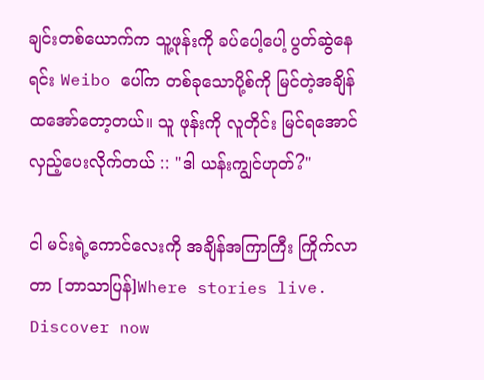ချင်းတစ်ယောက်က သူ့ဖုန်းကို ခပ်ပေါ့ပေါ့ ပွတ်ဆွဲနေရင်း Weibo ပေါ်က တစ်ခုသောပို့စ်ကို မြင်တဲ့အချိန် ထအော်တော့တယ်။ သူ ဖုန်းကို လူတိုင်း မြင်ရအောင် လှည့်ပေးလိုက်တယ် :: "ဒါ ယန်းကျွင်ဟုတ်?"

ငါ မင်းရဲ့ကောင်လေးကို အချိန်အကြာကြီး ကြိုက်လာတာ [ဘာသာပြန်]Where stories live. Discover now